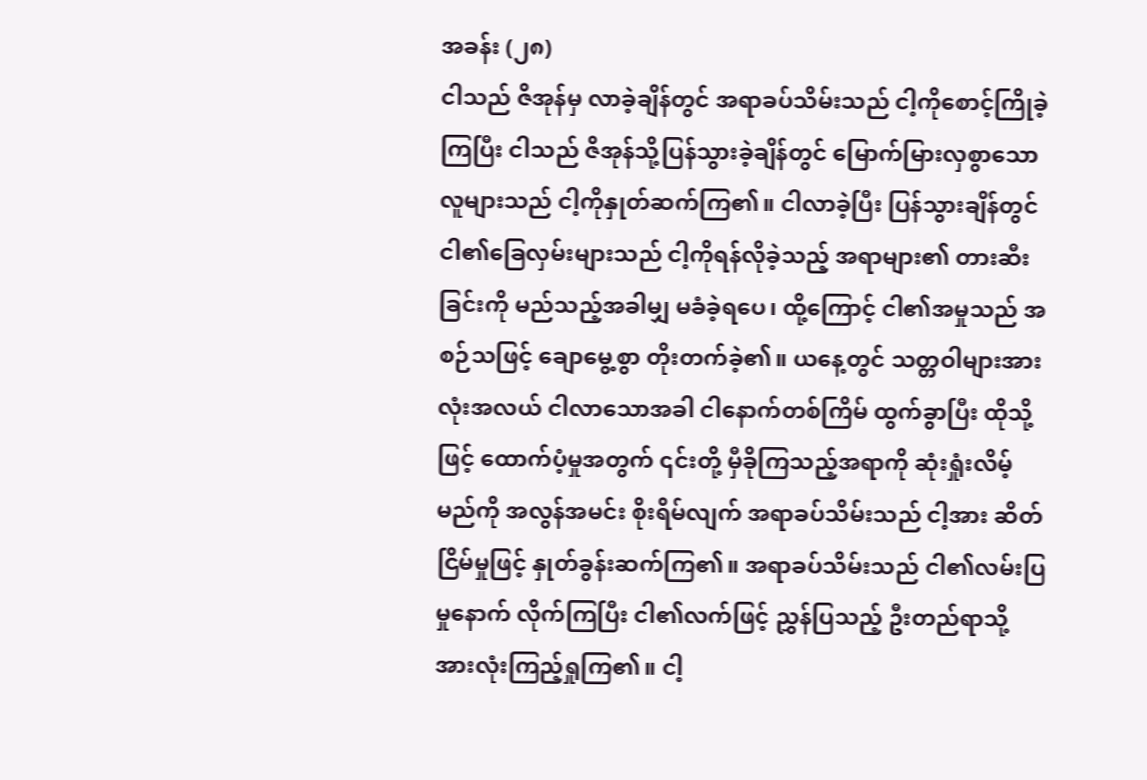အခန်း (၂၈)
ငါသည် ဇိအုန်မှ လာခဲ့ချိန်တွင် အရာခပ်သိမ်းသည် ငါ့ကိုစောင့်ကြိုခဲ့ကြပြီး ငါသည် ဇိအုန်သို့ပြန်သွားခဲ့ချိန်တွင် မြောက်မြားလှစွာသောလူများသည် ငါ့ကိုနှုတ်ဆက်ကြ၏။ ငါလာခဲ့ပြီး ပြန်သွားချိန်တွင် ငါ၏ခြေလှမ်းများသည် ငါ့ကိုရန်လိုခဲ့သည့် အရာများ၏ တားဆီးခြင်းကို မည်သည့်အခါမျှ မခံခဲ့ရပေ၊ ထို့ကြောင့် ငါ၏အမှုသည် အစဉ်သဖြင့် ချောမွေ့စွာ တိုးတက်ခဲ့၏။ ယနေ့တွင် သတ္တဝါများအားလုံးအလယ် ငါလာသောအခါ ငါနောက်တစ်ကြိမ် ထွက်ခွာပြီး ထိုသို့ဖြင့် ထောက်ပံ့မှုအတွက် ၎င်းတို့ မှီခိုကြသည့်အရာကို ဆုံးရှုံးလိမ့်မည်ကို အလွန်အမင်း စိုးရိမ်လျက် အရာခပ်သိမ်းသည် ငါ့အား ဆိတ်ငြိမ်မှုဖြင့် နှုတ်ခွန်းဆက်ကြ၏။ အရာခပ်သိမ်းသည် ငါ၏လမ်းပြမှုနောက် လိုက်ကြပြီး ငါ၏လက်ဖြင့် ညွှန်ပြသည့် ဦးတည်ရာသို့ အားလုံးကြည့်ရှုကြ၏။ ငါ့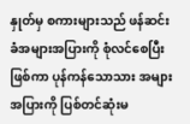နှုတ်မှ စကားများသည် ဖန်ဆင်းခံအများအပြားကို စုံလင်စေပြီးဖြစ်ကာ ပုန်ကန်သောသား အများအပြားကို ပြစ်တင်ဆုံးမ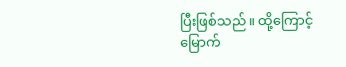ပြီးဖြစ်သည်။ ထို့ကြောင့် မြောက်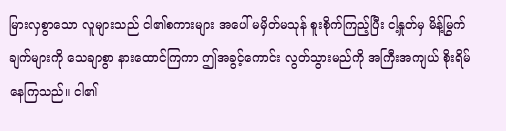မြားလှစွာသော လူများသည် ငါ၏စကားများ အပေါ် မမှိတ်မသုန် စူးစိုက်ကြည့်ပြီး ငါ့နှုတ်မှ မိန့်မြွက်ချက်များကို သေချာစွာ နားထောင်ကြကာ ဤအခွင့်ကောင်း လွတ်သွားမည်ကို အကြီးအကျယ် စိုးရိမ်နေကြသည်။ ငါ၏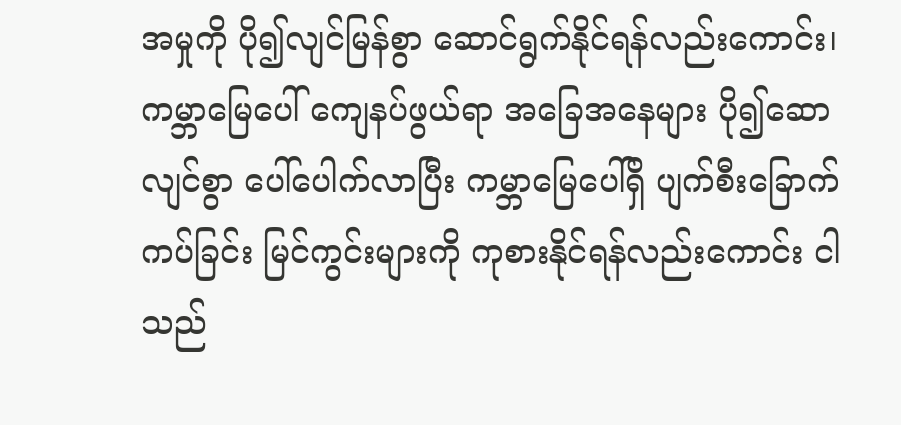အမှုကို ပို၍လျင်မြန်စွာ ဆောင်ရွက်နိုင်ရန်လည်းကောင်း၊ ကမ္ဘာမြေပေါ် ကျေနပ်ဖွယ်ရာ အခြေအနေများ ပို၍ဆောလျင်စွာ ပေါ်ပေါက်လာပြီး ကမ္ဘာမြေပေါ်ရှိ ပျက်စီးခြောက်ကပ်ခြင်း မြင်ကွင်းများကို ကုစားနိုင်ရန်လည်းကောင်း ငါသည်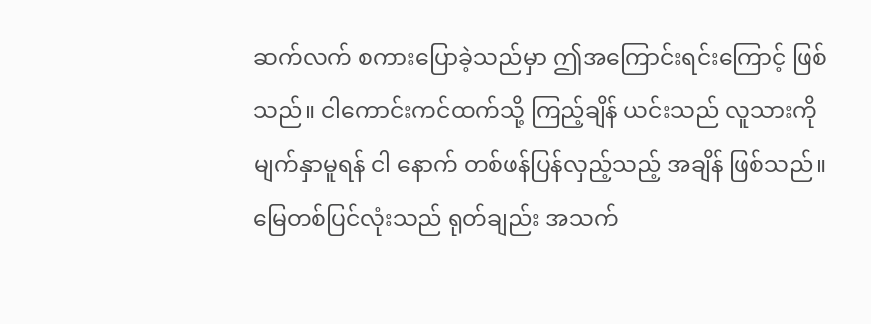ဆက်လက် စကားပြောခဲ့သည်မှာ ဤအကြောင်းရင်းကြောင့် ဖြစ်သည်။ ငါကောင်းကင်ထက်သို့ ကြည့်ချိန် ယင်းသည် လူသားကို မျက်နှာမူရန် ငါ နောက် တစ်ဖန်ပြန်လှည့်သည့် အချိန် ဖြစ်သည်။ မြေတစ်ပြင်လုံးသည် ရုတ်ချည်း အသက်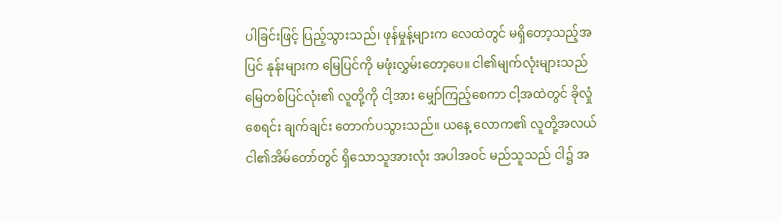ပါခြင်းဖြင့် ပြည့်သွားသည်၊ ဖုန်မှုန့်များက လေထဲတွင် မရှိတော့သည့်အပြင် နုန်းများက မြေပြင်ကို မဖုံးလွှမ်းတော့ပေ။ ငါ၏မျက်လုံးများသည် မြေတစ်ပြင်လုံး၏ လူတို့ကို ငါ့အား မျှော်ကြည့်စေကာ ငါ့အထဲတွင် ခိုလှုံစေရင်း ချက်ချင်း တောက်ပသွားသည်။ ယနေ့ လောက၏ လူတို့အလယ် ငါ၏အိမ်တော်တွင် ရှိသောသူအားလုံး အပါအဝင် မည်သူသည် ငါ၌ အ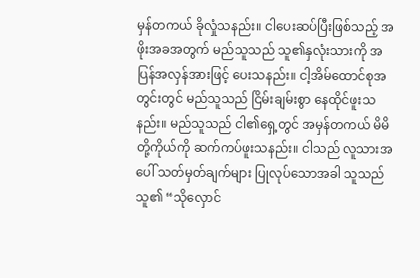မှန်တကယ် ခိုလှုံသနည်း။ ငါပေးဆပ်ပြီးဖြစ်သည့် အဖိုးအခအတွက် မည်သူသည် သူ၏နှလုံးသားကို အပြန်အလှန်အားဖြင့် ပေးသနည်း။ ငါ့အိမ်ထောင်စုအတွင်းတွင် မည်သူသည် ငြိမ်းချမ်းစွာ နေထိုင်ဖူးသနည်း။ မည်သူသည် ငါ၏ရှေ့တွင် အမှန်တကယ် မိမိတို့ကိုယ်ကို ဆက်ကပ်ဖူးသနည်း။ ငါသည် လူသားအပေါ် သတ်မှတ်ချက်များ ပြုလုပ်သောအခါ သူသည် သူ၏ “သိုလှောင်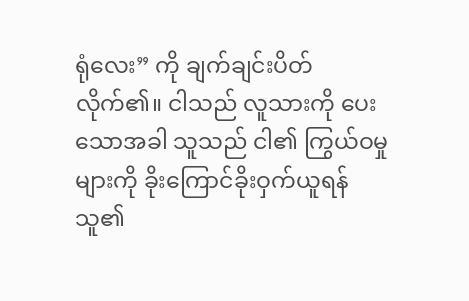ရုံလေး” ကို ချက်ချင်းပိတ်လိုက်၏။ ငါသည် လူသားကို ပေးသောအခါ သူသည် ငါ၏ ကြွယ်ဝမှုများကို ခိုးကြောင်ခိုးဝှက်ယူရန် သူ၏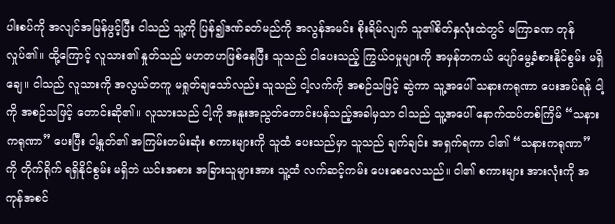ပါးစပ်ကို အလျင်အမြန်ဖွင့်ပြီး ငါသည် သူ့ကို ပြန်၍ဒဏ်ခတ်မည်ကို အလွန်အမင်း စိုးရိမ်လျက် သူ၏စိတ်နှလုံးထဲတွင် မကြာခဏ တုန်လှုပ်၏။ ထို့ကြောင့် လူသား၏ နှုတ်သည် မဟတဟဖြစ်နေပြီး သူသည် ငါပေးသည့် ကြွယ်ဝမှုများကို အမှန်တကယ် ပျော်မွေ့ခံစားနိုင်စွမ်း မရှိချေ။ ငါသည် လူသားကို အလွယ်တကူ မရှုတ်ချသော်လည်း သူသည် ငါ့လက်ကို အစဉ်သဖြင့် ဆွဲကာ သူ့အပေါ် သနားကရုဏာ ပေးအပ်ရန် ငါ့ကို အစဉ်သဖြင့် တောင်းဆို၏။ လူသားသည် ငါ့ကို အနူးအညွတ်တောင်းပန်သည့်အခါမှသာ ငါသည် သူ့အပေါ် နောက်ထပ်တစ်ကြိမ် “သနားကရုဏာ” ပေးပြီး ငါ့နှုတ်၏ အကြမ်းတမ်းဆုံး စကားများကို သူထံ ပေးသည်မှာ သူသည် ချက်ချင်း အရှက်ရကာ ငါ၏ “သနားကရုဏာ” ကို တိုက်ရိုက် ရရှိနိုင်စွမ်း မရှိဘဲ ယင်းအစား အခြားသူများအား သူ့ထံ လက်ဆင့်ကမ်း ပေးစေလေသည်။ ငါ၏ စကားများ အားလုံးကို အကုန်အစင်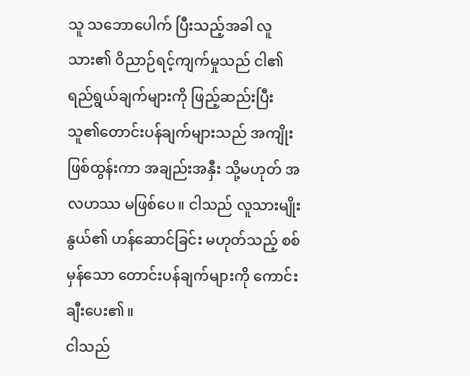သူ သဘောပေါက် ပြီးသည့်အခါ လူသား၏ ဝိညာဉ်ရင့်ကျက်မှုသည် ငါ၏ရည်ရွယ်ချက်များကို ဖြည့်ဆည်းပြီး သူ၏တောင်းပန်ချက်များသည် အကျိုးဖြစ်ထွန်းကာ အချည်းအနှီး သို့မဟုတ် အလဟဿ မဖြစ်ပေ။ ငါသည် လူသားမျိုးနွယ်၏ ဟန်ဆောင်ခြင်း မဟုတ်သည့် စစ်မှန်သော တောင်းပန်ချက်များကို ကောင်းချီးပေး၏။
ငါသည်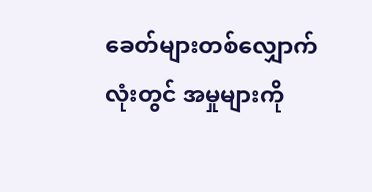ခေတ်များတစ်လျှောက်လုံးတွင် အမှုများကို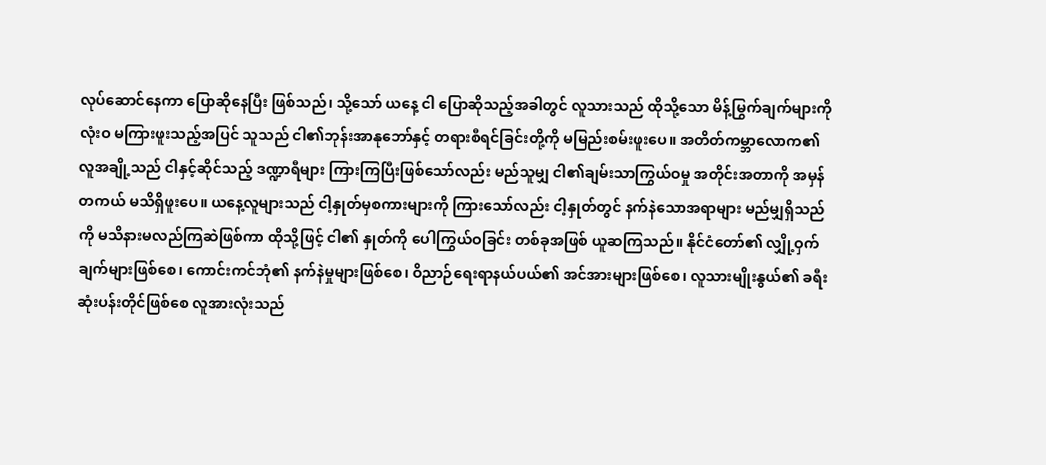လုပ်ဆောင်နေကာ ပြောဆိုနေပြီး ဖြစ်သည်၊ သို့သော် ယနေ့ ငါ ပြောဆိုသည့်အခါတွင် လူသားသည် ထိုသို့သော မိန့်မြွက်ချက်များကို လုံးဝ မကြားဖူးသည့်အပြင် သူသည် ငါ၏ဘုန်းအာနုဘော်နှင့် တရားစီရင်ခြင်းတို့ကို မမြည်းစမ်းဖူးပေ။ အတိတ်ကမ္ဘာလောက၏ လူအချို့သည် ငါနှင့်ဆိုင်သည့် ဒဏ္ဍာရီများ ကြားကြပြီးဖြစ်သော်လည်း မည်သူမျှ ငါ၏ချမ်းသာကြွယ်ဝမှု အတိုင်းအတာကို အမှန်တကယ် မသိရှိဖူးပေ။ ယနေ့လူများသည် ငါ့နှုတ်မှစကားများကို ကြားသော်လည်း ငါ့နှုတ်တွင် နက်နဲသောအရာများ မည်မျှရှိသည်ကို မသိနားမလည်ကြဆဲဖြစ်ကာ ထိုသို့ဖြင့် ငါ၏ နှုတ်ကို ပေါကြွယ်ဝခြင်း တစ်ခုအဖြစ် ယူဆကြသည်။ နိုင်ငံတော်၏ လျှို့ဝှက်ချက်များဖြစ်စေ၊ ကောင်းကင်ဘုံ၏ နက်နဲမှုများဖြစ်စေ၊ ဝိညာဉ်ရေးရာနယ်ပယ်၏ အင်အားများဖြစ်စေ၊ လူသားမျိုးနွယ်၏ ခရီးဆုံးပန်းတိုင်ဖြစ်စေ လူအားလုံးသည်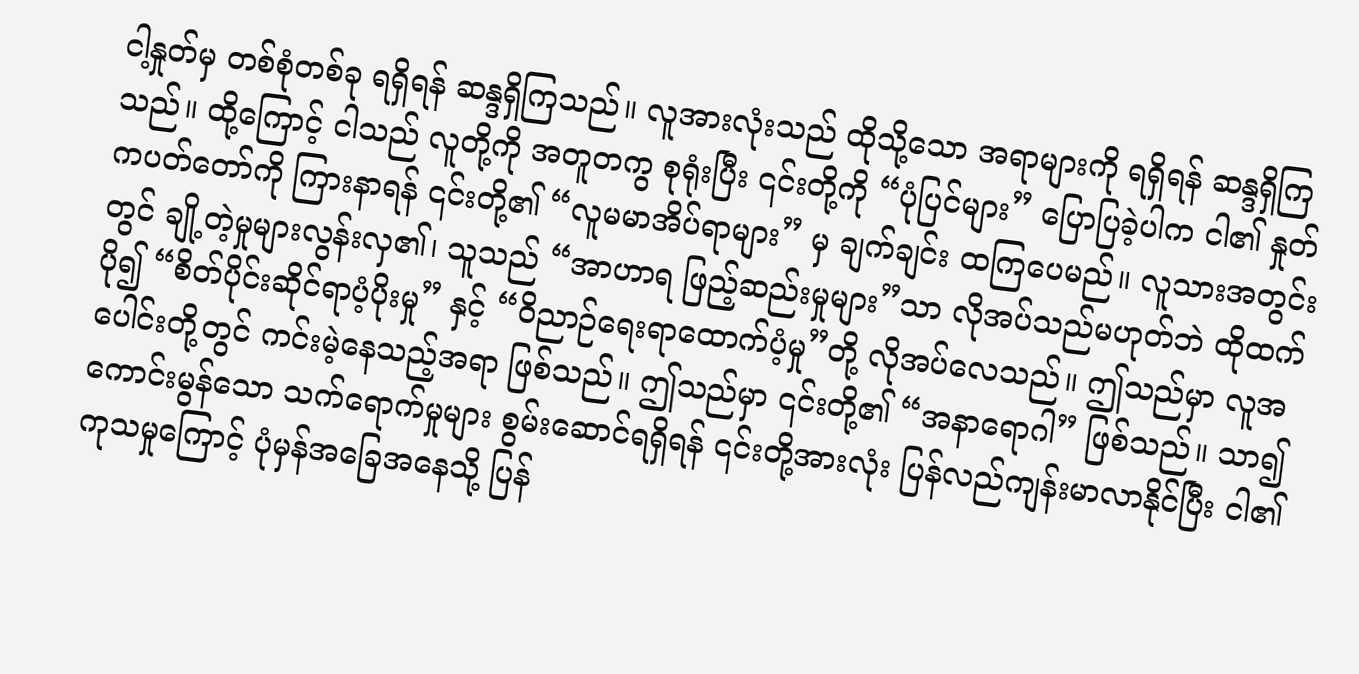ငါ့နှုတ်မှ တစ်စုံတစ်ခု ရရှိရန် ဆန္ဒရှိကြသည်။ လူအားလုံးသည် ထိုသို့သော အရာများကို ရရှိရန် ဆန္ဒရှိကြသည်။ ထို့ကြောင့် ငါသည် လူတို့ကို အတူတကွ စုရုံးပြီး ၎င်းတို့ကို “ပုံပြင်များ” ပြောပြခဲ့ပါက ငါ၏ နှုတ်ကပတ်တော်ကို ကြားနာရန် ၎င်းတို့၏ “လူမမာအိပ်ရာများ” မှ ချက်ချင်း ထကြပေမည်။ လူသားအတွင်းတွင် ချို့တဲ့မှုများလွန်းလှ၏၊ သူသည် “အာဟာရ ဖြည့်ဆည်းမှုများ”သာ လိုအပ်သည်မဟုတ်ဘဲ ထိုထက်ပို၍ “စိတ်ပိုင်းဆိုင်ရာပံ့ပိုးမှု” နှင့် “ဝိညာဉ်ရေးရာထောက်ပံ့မှု”တို့ လိုအပ်လေသည်။ ဤသည်မှာ လူအပေါင်းတို့တွင် ကင်းမဲ့နေသည့်အရာ ဖြစ်သည်။ ဤသည်မှာ ၎င်းတို့၏ “အနာရောဂါ” ဖြစ်သည်။ သာ၍ ကောင်းမွန်သော သက်ရောက်မှုများ စွမ်းဆောင်ရရှိရန် ၎င်းတို့အားလုံး ပြန်လည်ကျန်းမာလာနိုင်ပြီး ငါ၏ကုသမှုကြောင့် ပုံမှန်အခြေအနေသို့ ပြန်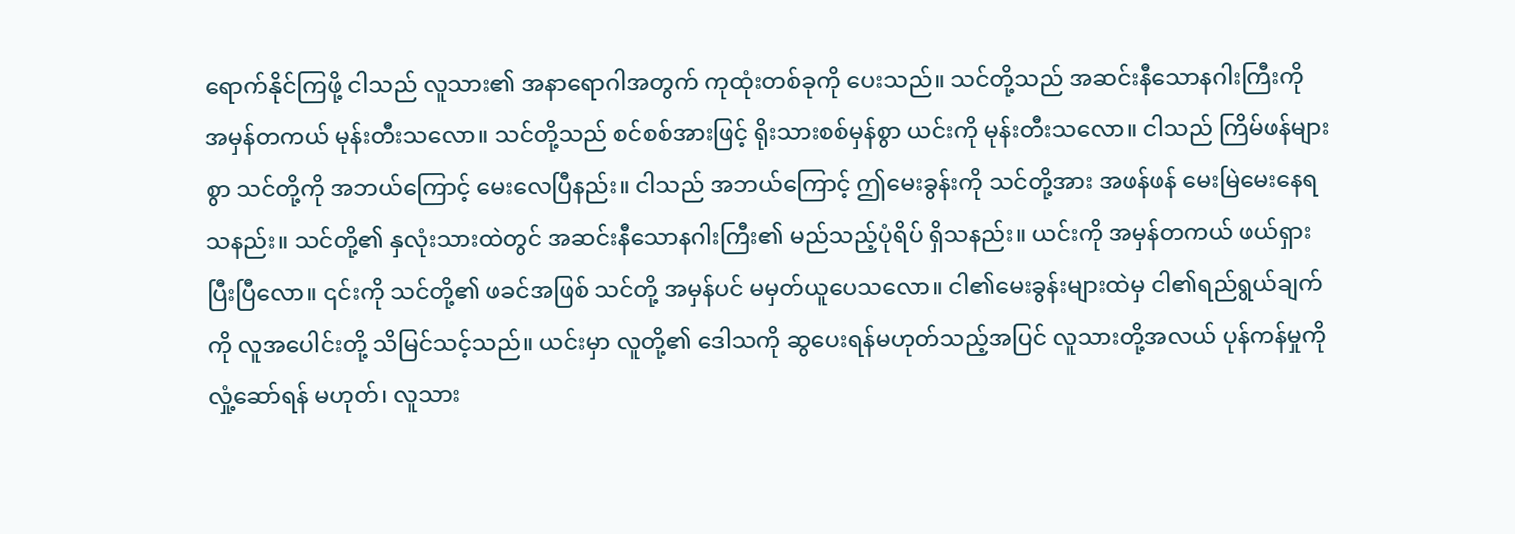ရောက်နိုင်ကြဖို့ ငါသည် လူသား၏ အနာရောဂါအတွက် ကုထုံးတစ်ခုကို ပေးသည်။ သင်တို့သည် အဆင်းနီသောနဂါးကြီးကို အမှန်တကယ် မုန်းတီးသလော။ သင်တို့သည် စင်စစ်အားဖြင့် ရိုးသားစစ်မှန်စွာ ယင်းကို မုန်းတီးသလော။ ငါသည် ကြိမ်ဖန်များစွာ သင်တို့ကို အဘယ်ကြောင့် မေးလေပြီနည်း။ ငါသည် အဘယ်ကြောင့် ဤမေးခွန်းကို သင်တို့အား အဖန်ဖန် မေးမြဲမေးနေရသနည်း။ သင်တို့၏ နှလုံးသားထဲတွင် အဆင်းနီသောနဂါးကြီး၏ မည်သည့်ပုံရိပ် ရှိသနည်း။ ယင်းကို အမှန်တကယ် ဖယ်ရှားပြီးပြီလော။ ၎င်းကို သင်တို့၏ ဖခင်အဖြစ် သင်တို့ အမှန်ပင် မမှတ်ယူပေသလော။ ငါ၏မေးခွန်းများထဲမှ ငါ၏ရည်ရွယ်ချက်ကို လူအပေါင်းတို့ သိမြင်သင့်သည်။ ယင်းမှာ လူတို့၏ ဒေါသကို ဆွပေးရန်မဟုတ်သည့်အပြင် လူသားတို့အလယ် ပုန်ကန်မှုကို လှုံ့ဆော်ရန် မဟုတ်၊ လူသား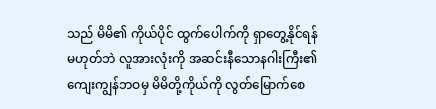သည် မိမိ၏ ကိုယ်ပိုင် ထွက်ပေါက်ကို ရှာတွေ့နိုင်ရန် မဟုတ်ဘဲ လူအားလုံးကို အဆင်းနီသောနဂါးကြီး၏ ကျေးကျွန်ဘဝမှ မိမိတို့ကိုယ်ကို လွတ်မြောက်စေ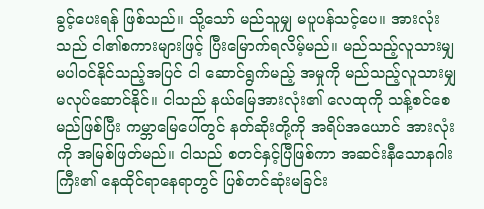ခွင့်ပေးရန် ဖြစ်သည်။ သို့သော် မည်သူမျှ မပူပန်သင့်ပေ။ အားလုံးသည် ငါ၏စကားများဖြင့် ပြီးမြောက်ရလိမ့်မည်။ မည်သည့်လူသားမျှ မပါဝင်နိုင်သည့်အပြင် ငါ ဆောင်ရွက်မည့် အမှုကို မည်သည့်လူသားမျှ မလုပ်ဆောင်နိုင်။ ငါသည် နယ်မြေအားလုံး၏ လေထုကို သန့်စင်စေမည်ဖြစ်ပြီး ကမ္ဘာမြေပေါ်တွင် နတ်ဆိုးတို့ကို အရိပ်အယောင် အားလုံးကို အမြစ်ဖြတ်မည်။ ငါသည် စတင်နှင့်ပြီဖြစ်ကာ အဆင်းနီသောနဂါးကြီး၏ နေထိုင်ရာနေရာတွင် ပြစ်တင်ဆုံးမခြင်း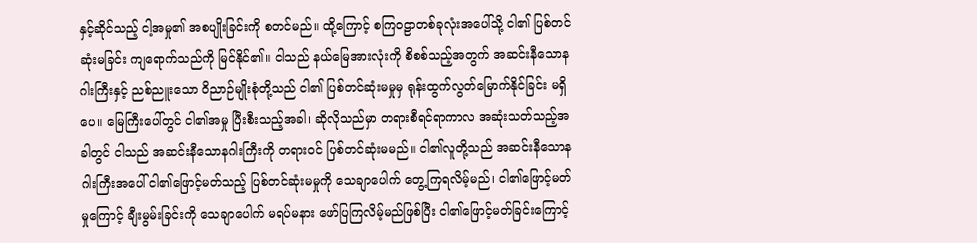နှင့်ဆိုင်သည့် ငါ့အမှု၏ အစပျိုးခြင်းကို စတင်မည်။ ထို့ကြောင့် စကြဝဠာတစ်ခုလုံးအပေါ်သို့ ငါ၏ ပြစ်တင်ဆုံးမခြင်း ကျရောက်သည်ကို မြင်နိုင်၏။ ငါသည် နယ်မြေအားလုံးကို စိစစ်သည့်အတွက် အဆင်းနီသောနဂါးကြီးနှင့် ညစ်ညူးသော ဝိညာဉ်မျိုးစုံတို့သည် ငါ၏ ပြစ်တင်ဆုံးမမှုမှ ရုန်းထွက်လွတ်မြောက်နိုင်ခြင်း မရှိပေ။ မြေကြီးပေါ်တွင် ငါ၏အမှု ပြီးစီးသည့်အခါ၊ ဆိုလိုသည်မှာ တရားစီရင်ရာကာလ အဆုံးသတ်သည့်အခါတွင် ငါသည် အဆင်းနီသောနဂါးကြီးကို တရားဝင် ပြစ်တင်ဆုံးမမည်။ ငါ၏လူတို့သည် အဆင်းနီသောနဂါးကြီးအပေါ် ငါ၏ဖြောင့်မတ်သည့် ပြစ်တင်ဆုံးမမှုကို သေချာပေါက် တွေ့ကြရလိမ့်မည်၊ ငါ၏ဖြောင့်မတ်မှုကြောင့် ချီးမွမ်းခြင်းကို သေချာပေါက် မရပ်မနား ဖော်ပြကြလိမ့်မည်ဖြစ်ပြီး ငါ၏ဖြောင့်မတ်ခြင်းကြောင့်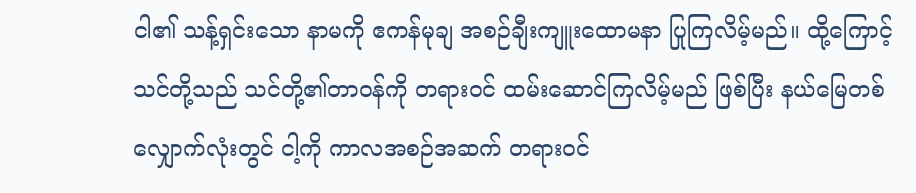ငါ၏ သန့်ရှင်းသော နာမကို ဧကန်မုချ အစဉ်ချီးကျူးထောမနာ ပြုကြလိမ့်မည်။ ထို့ကြောင့် သင်တို့သည် သင်တို့၏တာဝန်ကို တရားဝင် ထမ်းဆောင်ကြလိမ့်မည် ဖြစ်ပြီး နယ်မြေတစ်လျှောက်လုံးတွင် ငါ့ကို ကာလအစဉ်အဆက် တရားဝင်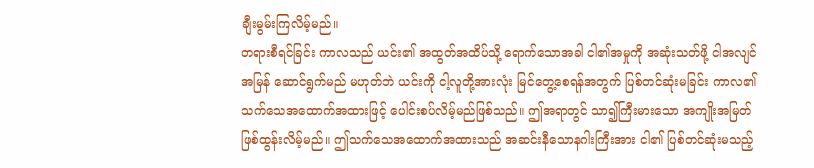ချီးမွမ်းကြလိမ့်မည်။
တရားစီရင်ခြင်း ကာလသည် ယင်း၏ အထွတ်အထိပ်သို့ ရောက်သောအခါ ငါ၏အမှုကို အဆုံးသတ်ဖို့ ငါအလျင်အမြန် ဆောင်ရွက်မည် မဟုတ်ဘဲ ယင်းကို ငါ့လူတို့အားလုံး မြင်တွေ့စေရန်အတွက် ပြစ်တင်ဆုံးမခြင်း ကာလ၏ သက်သေအထောက်အထားဖြင့် ပေါင်းစပ်လိမ့်မည်ဖြစ်သည်။ ဤအရာတွင် သာ၍ကြီးမားသော အကျိုးအမြတ် ဖြစ်ထွန်းလိမ့်မည်။ ဤသက်သေအထောက်အထားသည် အဆင်းနီသောနဂါးကြီးအား ငါ၏ ပြစ်တင်ဆုံးမသည့်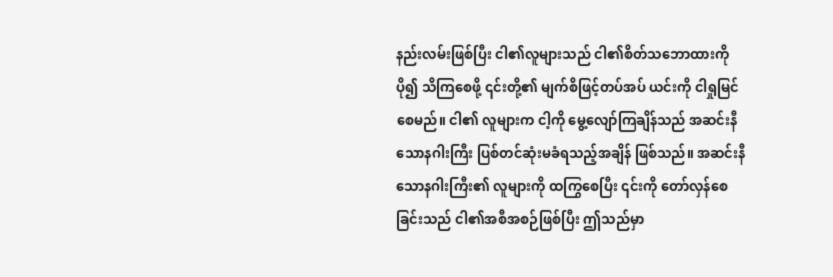နည်းလမ်းဖြစ်ပြီး ငါ၏လူများသည် ငါ၏စိတ်သဘောထားကို ပို၍ သိကြစေဖို့ ၎င်းတို့၏ မျက်စိဖြင့်တပ်အပ် ယင်းကို ငါရှုမြင်စေမည်။ ငါ၏ လူများက ငါ့ကို မွေ့လျော်ကြချိန်သည် အဆင်းနီသောနဂါးကြီး ပြစ်တင်ဆုံးမခံရသည့်အချိန် ဖြစ်သည်။ အဆင်းနီသောနဂါးကြီး၏ လူများကို ထကြွစေပြီး ၎င်းကို တော်လှန်စေခြင်းသည် ငါ၏အစီအစဉ်ဖြစ်ပြီး ဤသည်မှာ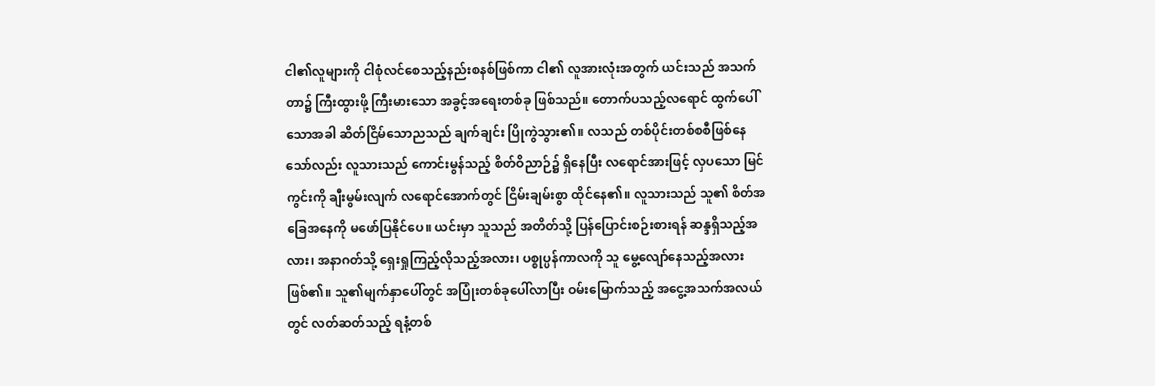ငါ၏လူများကို ငါစုံလင်စေသည့်နည်းစနစ်ဖြစ်ကာ ငါ၏ လူအားလုံးအတွက် ယင်းသည် အသက်တာ၌ ကြီးထွားဖို့ ကြီးမားသော အခွင့်အရေးတစ်ခု ဖြစ်သည်။ တောက်ပသည့်လရောင် ထွက်ပေါ်သောအခါ ဆိတ်ငြိမ်သောညသည် ချက်ချင်း ပြိုကွဲသွား၏။ လသည် တစ်ပိုင်းတစ်စစီဖြစ်နေသော်လည်း လူသားသည် ကောင်းမွန်သည့် စိတ်ဝိညာဉ်၌ ရှိနေပြီး လရောင်အားဖြင့် လှပသော မြင်ကွင်းကို ချီးမွမ်းလျက် လရောင်အောက်တွင် ငြိမ်းချမ်းစွာ ထိုင်နေ၏။ လူသားသည် သူ၏ စိတ်အခြေအနေကို မဖော်ပြနိုင်ပေ။ ယင်းမှာ သူသည် အတိတ်သို့ ပြန်ပြောင်းစဉ်းစားရန် ဆန္ဒရှိသည့်အလား၊ အနာဂတ်သို့ ရှေးရှုကြည့်လိုသည့်အလား၊ ပစ္စုပ္ပန်ကာလကို သူ မွေ့လျော်နေသည့်အလား ဖြစ်၏။ သူ၏မျက်နှာပေါ်တွင် အပြုံးတစ်ခုပေါ်လာပြီး ဝမ်းမြောက်သည့် အငွေ့အသက်အလယ်တွင် လတ်ဆတ်သည့် ရနံ့တစ်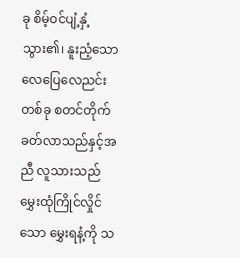ခု စိမ့်ဝင်ပျံ့နှံ့သွား၏၊ နူးညံ့သော လေပြေလေညင်းတစ်ခု စတင်တိုက်ခတ်လာသည်နှင့်အညီ လူသားသည် မွှေးထုံကြိုင်လှိုင်သော မွှေးရနံ့ကို သ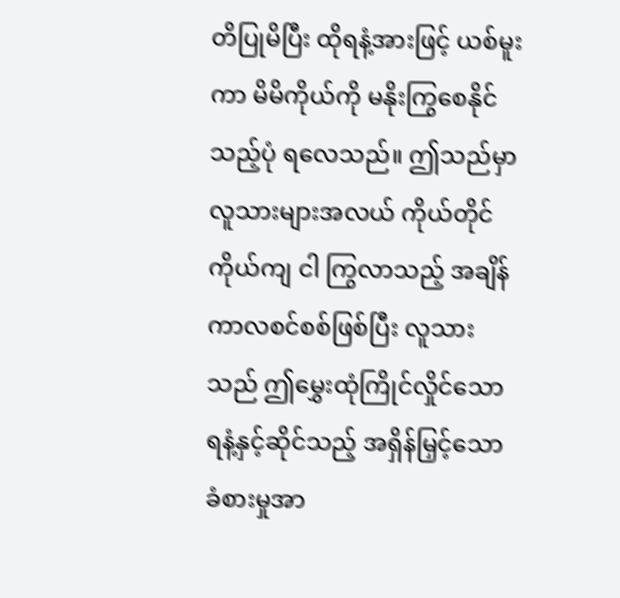တိပြုမိပြီး ထိုရနံ့အားဖြင့် ယစ်မူးကာ မိမိကိုယ်ကို မနိုးကြွစေနိုင်သည့်ပုံ ရလေသည်။ ဤသည်မှာ လူသားများအလယ် ကိုယ်တိုင်ကိုယ်ကျ ငါ ကြွလာသည့် အချိန်ကာလစင်စစ်ဖြစ်ပြီး လူသားသည် ဤမွှေးထုံကြိုင်လှိုင်သော ရနံ့နှင့်ဆိုင်သည့် အရှိန်မြှင့်သော ခံစားမှုအာ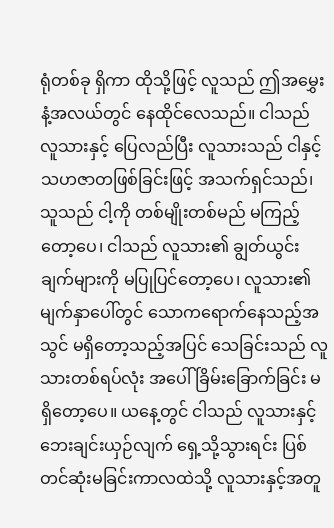ရုံတစ်ခု ရှိကာ ထိုသို့ဖြင့် လူသည် ဤအမွှေးနံ့အလယ်တွင် နေထိုင်လေသည်။ ငါသည် လူသားနှင့် ပြေလည်ပြီး လူသားသည် ငါနှင့် သဟဇာတဖြစ်ခြင်းဖြင့် အသက်ရှင်သည်၊ သူသည် ငါ့ကို တစ်မျိုးတစ်မည် မကြည့်တော့ပေ၊ ငါသည် လူသား၏ ချွတ်ယွင်းချက်များကို မပြုပြင်တော့ပေ၊ လူသား၏မျက်နှာပေါ်တွင် သောကရောက်နေသည့်အသွင် မရှိတော့သည့်အပြင် သေခြင်းသည် လူသားတစ်ရပ်လုံး အပေါ် ခြိမ်းခြောက်ခြင်း မရှိတော့ပေ။ ယနေ့တွင် ငါသည် လူသားနှင့် ဘေးချင်းယှဉ်လျက် ရှေ့သို့သွားရင်း ပြစ်တင်ဆုံးမခြင်းကာလထဲသို့ လူသားနှင့်အတူ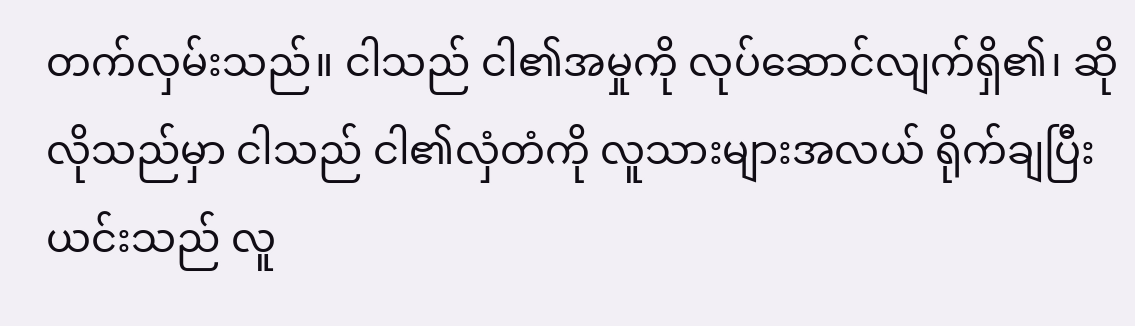တက်လှမ်းသည်။ ငါသည် ငါ၏အမှုကို လုပ်ဆောင်လျက်ရှိ၏၊ ဆိုလိုသည်မှာ ငါသည် ငါ၏လှံတံကို လူသားများအလယ် ရိုက်ချပြီး ယင်းသည် လူ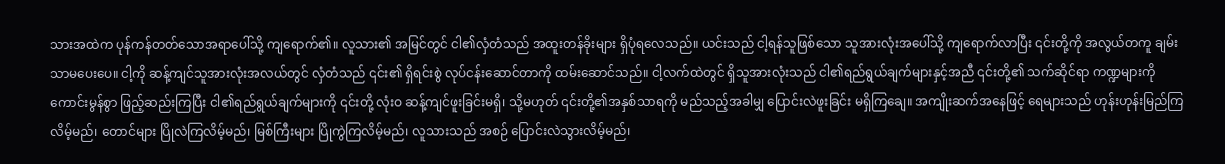သားအထဲက ပုန်ကန်တတ်သောအရာပေါ်သို့ ကျရောက်၏။ လူသား၏ အမြင်တွင် ငါ၏လှံတံသည် အထူးတန်ခိုးများ ရှိပုံရလေသည်။ ယင်းသည် ငါ့ရန်သူဖြစ်သော သူအားလုံးအပေါ်သို့ ကျရောက်လာပြီး ၎င်းတို့ကို အလွယ်တကူ ချမ်းသာမပေးပေ။ ငါ့ကို ဆန့်ကျင်သူအားလုံးအလယ်တွင် လှံတံသည် ၎င်း၏ ရှိရင်းစွဲ လုပ်ငန်းဆောင်တာကို ထမ်းဆောင်သည်။ ငါ့လက်ထဲတွင် ရှိသူအားလုံးသည် ငါ၏ရည်ရွယ်ချက်များနှင့်အညီ ၎င်းတို့၏ သက်ဆိုင်ရာ ကဏ္ဍများကို ကောင်းမွန်စွာ ဖြည့်ဆည်းကြပြီး ငါ၏ရည်ရွယ်ချက်များကို ၎င်းတို့ လုံးဝ ဆန့်ကျင်ဖူးခြင်းမရှိ၊ သို့မဟုတ် ၎င်းတို့၏အနှစ်သာရကို မည်သည့်အခါမျှ ပြောင်းလဲဖူးခြင်း မရှိကြချေ။ အကျိုးဆက်အနေဖြင့် ရေများသည် ဟုန်းဟုန်းမြည်ကြလိမ့်မည်၊ တောင်များ ပြိုလဲကြလိမ့်မည်၊ မြစ်ကြီးများ ပြိုကွဲကြလိမ့်မည်၊ လူသားသည် အစဉ် ပြောင်းလဲသွားလိမ့်မည်၊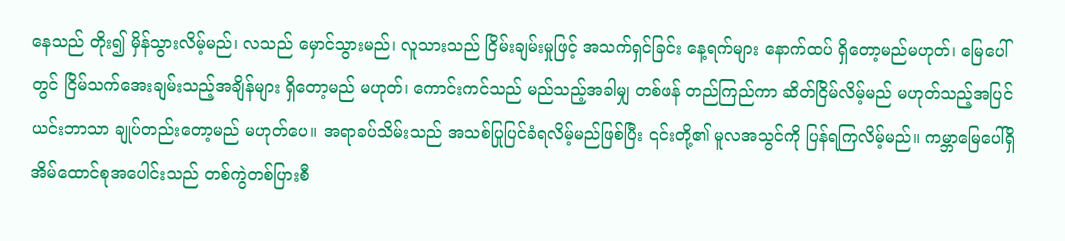နေသည် တိုး၍ မှိန်သွားလိမ့်မည်၊ လသည် မှောင်သွားမည်၊ လူသားသည် ငြိမ်းချမ်းမှုဖြင့် အသက်ရှင်ခြင်း နေ့ရက်များ နောက်ထပ် ရှိတော့မည်မဟုတ်၊ မြေပေါ်တွင် ငြိမ်သက်အေးချမ်းသည့်အချိန်များ ရှိတော့မည် မဟုတ်၊ ကောင်းကင်သည် မည်သည့်အခါမျှ တစ်ဖန် တည်ကြည်ကာ ဆိတ်ငြိမ်လိမ့်မည် မဟုတ်သည့်အပြင် ယင်းဘာသာ ချုပ်တည်းတော့မည် မဟုတ်ပေ။ အရာခပ်သိမ်းသည် အသစ်ပြုပြင်ခံရလိမ့်မည်ဖြစ်ပြီး ၎င်းတို့၏ မူလအသွင်ကို ပြန်ရကြလိမ့်မည်။ ကမ္ဘာမြေပေါ်ရှိ အိမ်ထောင်စုအပေါင်းသည် တစ်ကွဲတစ်ပြားစီ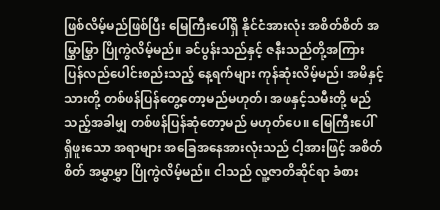ဖြစ်လိမ့်မည်ဖြစ်ပြီး မြေကြီးပေါ်ရှိ နိုင်ငံအားလုံး အစိတ်စိတ် အမြွှာမြွှာ ပြိုကွဲလိမ့်မည်။ ခင်ပွန်းသည်နှင့် ဇနီးသည်တို့အကြား ပြန်လည်ပေါင်းစည်းသည့် နေ့ရက်များ ကုန်ဆုံးလိမ့်မည်၊ အမိနှင့်သားတို့ တစ်ဖန်ပြန်တွေ့တော့မည်မဟုတ်၊ အဖနှင့်သမီးတို့ မည်သည့်အခါမျှ တစ်ဖန်ပြန်ဆုံတော့မည် မဟုတ်ပေ။ မြေကြီးပေါ် ရှိဖူးသော အရာများ အခြေအနေအားလုံးသည် ငါ့အားဖြင့် အစိတ်စိတ် အမွှာမွှာ ပြိုကွဲလိမ့်မည်။ ငါသည် လူ့ဇာတိဆိုင်ရာ ခံစား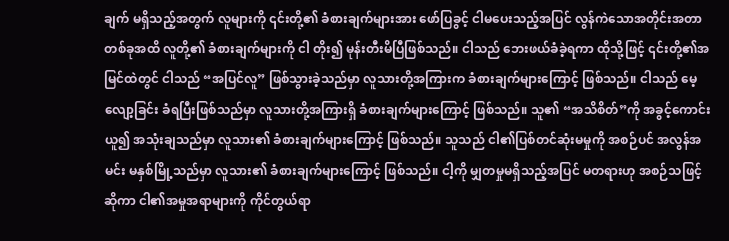ချက် မရှိသည့်အတွက် လူများကို ၎င်းတို့၏ ခံစားချက်များအား ဖော်ပြခွင့် ငါမပေးသည့်အပြင် လွန်ကဲသောအတိုင်းအတာ တစ်ခုအထိ လူတို့၏ ခံစားချက်များကို ငါ တိုး၍ မုန်းတီးမိပြီဖြစ်သည်။ ငါသည် ဘေးဖယ်ခံခဲ့ရကာ ထိုသို့ဖြင့် ၎င်းတို့၏အမြင်ထဲတွင် ငါသည် “အပြင်လူ” ဖြစ်သွားခဲ့သည်မှာ လူသားတို့အကြားက ခံစားချက်များကြောင့် ဖြစ်သည်။ ငါသည် မေ့လျော့ခြင်း ခံရပြီးဖြစ်သည်မှာ လူသားတို့အကြားရှိ ခံစားချက်များကြောင့် ဖြစ်သည်။ သူ၏ “အသိစိတ်”ကို အခွင့်ကောင်းယူ၍ အသုံးချသည်မှာ လူသား၏ ခံစားချက်များကြောင့် ဖြစ်သည်။ သူသည် ငါ၏ပြစ်တင်ဆုံးမမှုကို အစဉ်ပင် အလွန်အမင်း မနှစ်မြို့သည်မှာ လူသား၏ ခံစားချက်များကြောင့် ဖြစ်သည်။ ငါ့ကို မျှတမှုမရှိသည့်အပြင် မတရားဟု အစဉ်သဖြင့် ဆိုကာ ငါ၏အမှုအရာများကို ကိုင်တွယ်ရာ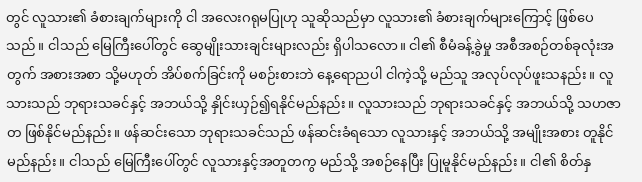တွင် လူသား၏ ခံစားချက်များကို ငါ အလေးဂရုမပြုဟု သူဆိုသည်မှာ လူသား၏ ခံစားချက်များကြောင့် ဖြစ်ပေသည်။ ငါသည် မြေကြီးပေါ်တွင် ဆွေမျိုးသားချင်းများလည်း ရှိပါသလော။ ငါ၏ စီမံခန့်ခွဲမှု အစီအစဉ်တစ်ခုလုံးအတွက် အစားအစာ သို့မဟုတ် အိပ်စက်ခြင်းကို မစဉ်းစားဘဲ နေ့ရောညပါ ငါကဲ့သို့ မည်သူ အလုပ်လုပ်ဖူးသနည်း။ လူသားသည် ဘုရားသခင်နှင့် အဘယ်သို့ နှိုင်းယှဉ်၍ရနိုင်မည်နည်း။ လူသားသည် ဘုရားသခင်နှင့် အဘယ်သို့ သဟဇာတ ဖြစ်နိုင်မည်နည်း။ ဖန်ဆင်းသော ဘုရားသခင်သည် ဖန်ဆင်းခံရသော လူသားနှင့် အဘယ်သို့ အမျိုးအစား တူနိုင်မည်နည်း။ ငါသည် မြေကြီးပေါ်တွင် လူသားနှင့်အတူတကွ မည်သို့ အစဉ်နေပြီး ပြုမူနိုင်မည်နည်း။ ငါ၏ စိတ်နှ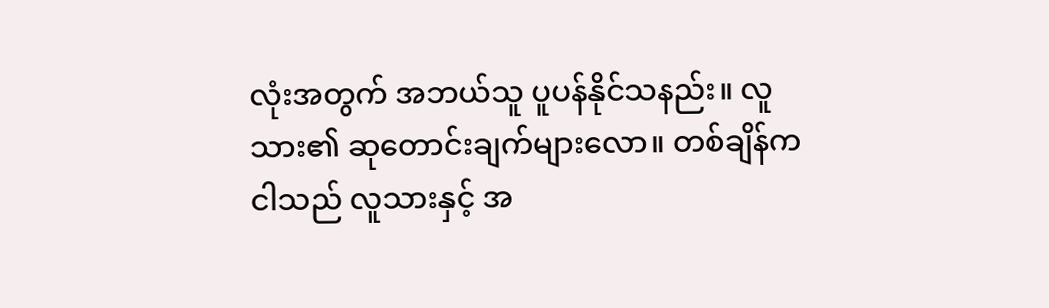လုံးအတွက် အဘယ်သူ ပူပန်နိုင်သနည်း။ လူသား၏ ဆုတောင်းချက်များလော။ တစ်ချိန်က ငါသည် လူသားနှင့် အ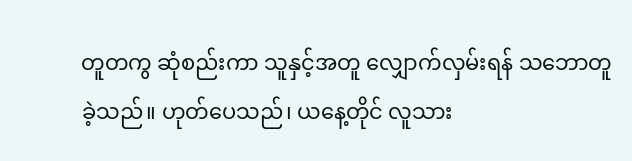တူတကွ ဆုံစည်းကာ သူနှင့်အတူ လျှောက်လှမ်းရန် သဘောတူခဲ့သည်။ ဟုတ်ပေသည်၊ ယနေ့တိုင် လူသား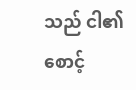သည် ငါ၏စောင့်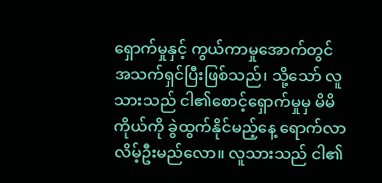ရှောက်မှုနှင့် ကွယ်ကာမှုအောက်တွင် အသက်ရှင်ပြီးဖြစ်သည်၊ သို့သော် လူသားသည် ငါ၏စောင့်ရှောက်မှုမှ မိမိကိုယ်ကို ခွဲထွက်နိုင်မည့်နေ့ ရောက်လာလိမ့်ဦးမည်လော။ လူသားသည် ငါ၏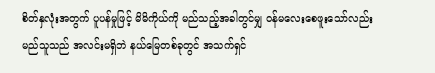စိတ်နှလုံးအတွက် ပူပန်မှုဖြင့် မိမိကိုယ်ကို မည်သည့်အခါတွင်မျှ ဝန်မလေးစေဖူးသော်လည်း မည်သူသည် အလင်းမရှိဘဲ နယ်မြေတစ်ခုတွင် အသက်ရှင်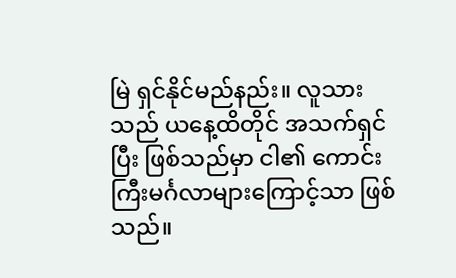မြဲ ရှင်နိုင်မည်နည်း။ လူသားသည် ယနေ့ထိတိုင် အသက်ရှင်ပြီး ဖြစ်သည်မှာ ငါ၏ ကောင်းကြီးမင်္ဂလာများကြောင့်သာ ဖြစ်သည်။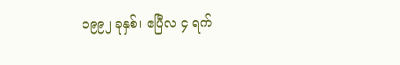၁၉၉၂ ခုနှစ်၊ ဧပြီလ ၄ ရက်